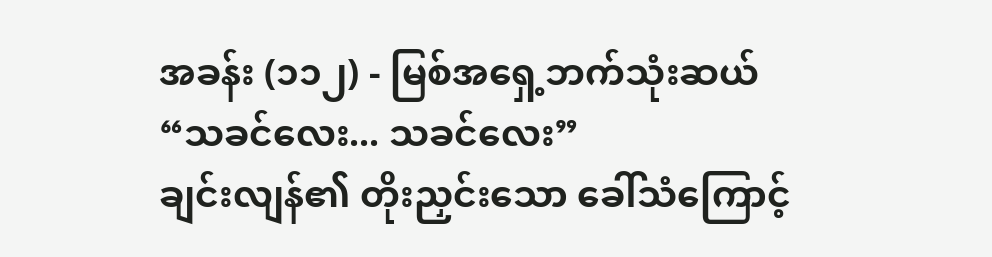အခန်း (၁၁၂) - မြစ်အရှေ့ဘက်သုံးဆယ်
“သခင်လေး... သခင်လေး”
ချင်းလျန်၏ တိုးညှင်းသော ခေါ်သံကြောင့်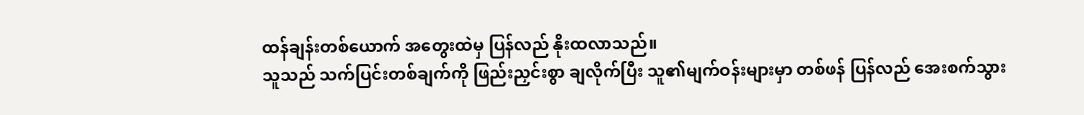ထန်ချန်းတစ်ယောက် အတွေးထဲမှ ပြန်လည် နိုးထလာသည်။
သူသည် သက်ပြင်းတစ်ချက်ကို ဖြည်းညှင်းစွာ ချလိုက်ပြီး သူ၏မျက်ဝန်းများမှာ တစ်ဖန် ပြန်လည် အေးစက်သွား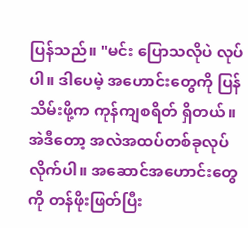ပြန်သည်။ "မင်း ပြောသလိုပဲ လုပ်ပါ။ ဒါပေမဲ့ အဟောင်းတွေကို ပြန်သိမ်းဖို့က ကုန်ကျစရိတ် ရှိတယ်။ အဲဒီတော့ အလဲအထပ်တစ်ခုလုပ်လိုက်ပါ။ အဆောင်အဟောင်းတွေကို တန်ဖိုးဖြတ်ပြီး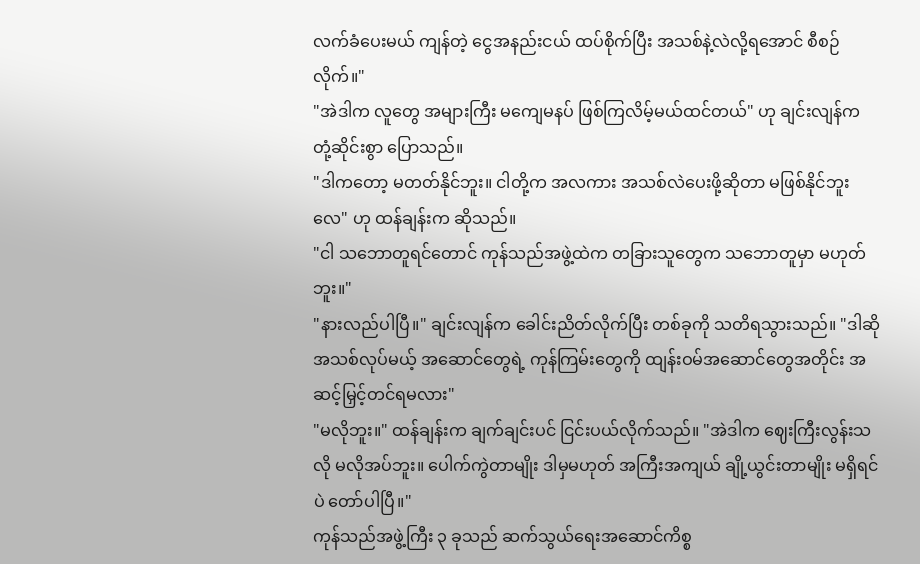လက်ခံပေးမယ် ကျန်တဲ့ ငွေအနည်းငယ် ထပ်စိုက်ပြီး အသစ်နဲ့လဲလို့ရအောင် စီစဉ်လိုက်။"
"အဲဒါက လူတွေ အများကြီး မကျေမနပ် ဖြစ်ကြလိမ့်မယ်ထင်တယ်" ဟု ချင်းလျန်က တုံ့ဆိုင်းစွာ ပြောသည်။
"ဒါကတော့ မတတ်နိုင်ဘူး။ ငါတို့က အလကား အသစ်လဲပေးဖို့ဆိုတာ မဖြစ်နိုင်ဘူးလေ" ဟု ထန်ချန်းက ဆိုသည်။
"ငါ သဘောတူရင်တောင် ကုန်သည်အဖွဲ့ထဲက တခြားသူတွေက သဘောတူမှာ မဟုတ်ဘူး။"
"နားလည်ပါပြီ။" ချင်းလျန်က ခေါင်းညိတ်လိုက်ပြီး တစ်ခုကို သတိရသွားသည်။ "ဒါဆို အသစ်လုပ်မယ့် အဆောင်တွေရဲ့ ကုန်ကြမ်းတွေကို ထျန်းဝမ်အဆောင်တွေအတိုင်း အဆင့်မြှင့်တင်ရမလား"
"မလိုဘူး။" ထန်ချန်းက ချက်ချင်းပင် ငြင်းပယ်လိုက်သည်။ "အဲဒါက ဈေးကြီးလွန်းသလို မလိုအပ်ဘူး။ ပေါက်ကွဲတာမျိုး ဒါမှမဟုတ် အကြီးအကျယ် ချို့ယွင်းတာမျိုး မရှိရင်ပဲ တော်ပါပြီ။"
ကုန်သည်အဖွဲ့ကြီး ၃ ခုသည် ဆက်သွယ်ရေးအဆောင်ကိစ္စ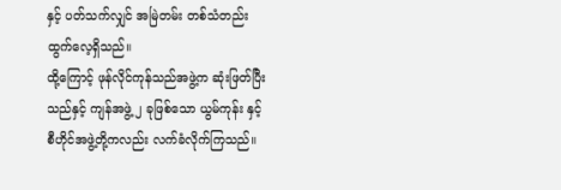နှင့် ပတ်သက်လျှင် အမြဲတမ်း တစ်သံတည်း ထွက်လေ့ရှိသည်။
ထို့ကြောင့် ဖုန်လိုင်ကုန်သည်အဖွဲ့က ဆုံးဖြတ်ပြီးသည်နှင့် ကျန်အဖွဲ့ ၂ ခုဖြစ်သော ယွမ်ကုန်း နှင့် စီဟိုင်အဖွဲ့တို့ကလည်း လက်ခံလိုက်ကြသည်။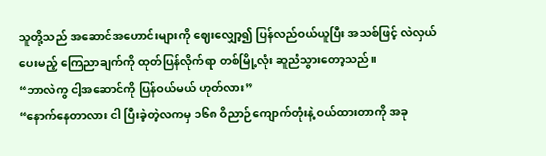သူတို့သည် အဆောင်အဟောင်းများကို ဈေးလျှော့၍ ပြန်လည်ဝယ်ယူပြီး အသစ်ဖြင့် လဲလှယ်ပေးမည့် ကြေညာချက်ကို ထုတ်ပြန်လိုက်ရာ တစ်မြို့လုံး ဆူညံသွားတော့သည်။
“ဘာလဲကွ ငါ့အဆောင်ကို ပြန်ဝယ်မယ် ဟုတ်လား”
“နောက်နေတာလား ငါ ပြီးခဲ့တဲ့လကမှ ၁၆၈ ဝိညာဉ်ကျောက်တုံးနဲ့ ဝယ်ထားတာကို အခု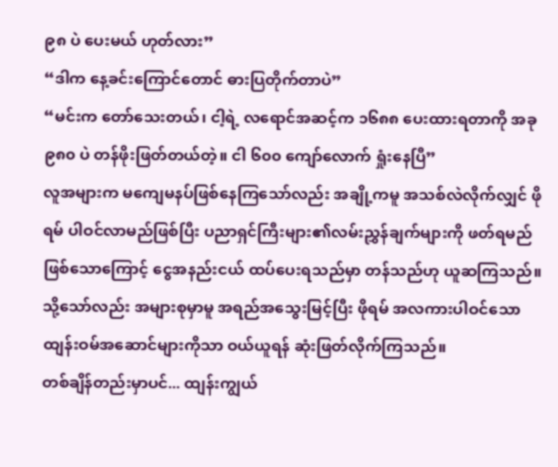၉၈ ပဲ ပေးမယ် ဟုတ်လား”
“ဒါက နေ့ခင်းကြောင်တောင် ဓားပြတိုက်တာပဲ”
“မင်းက တော်သေးတယ်၊ ငါ့ရဲ့ လရောင်အဆင့်က ၁၆၈၈ ပေးထားရတာကို အခု ၉၈၀ ပဲ တန်ဖိုးဖြတ်တယ်တဲ့။ ငါ ၆၀၀ ကျော်လောက် ရှုံးနေပြီ”
လူအများက မကျေမနပ်ဖြစ်နေကြသော်လည်း အချို့ကမူ အသစ်လဲလိုက်လျှင် ဖိုရမ် ပါဝင်လာမည်ဖြစ်ပြီး ပညာရှင်ကြီးများ၏လမ်းညွှန်ချက်များကို ဖတ်ရမည်ဖြစ်သောကြောင့် ငွေအနည်းငယ် ထပ်ပေးရသည်မှာ တန်သည်ဟု ယူဆကြသည်။
သို့သော်လည်း အများစုမှာမူ အရည်အသွေးမြင့်ပြီး ဖိုရမ် အလကားပါဝင်သော ထျန်းဝမ်အဆောင်များကိုသာ ဝယ်ယူရန် ဆုံးဖြတ်လိုက်ကြသည်။
တစ်ချိန်တည်းမှာပင်... ထျန်းကျွယ်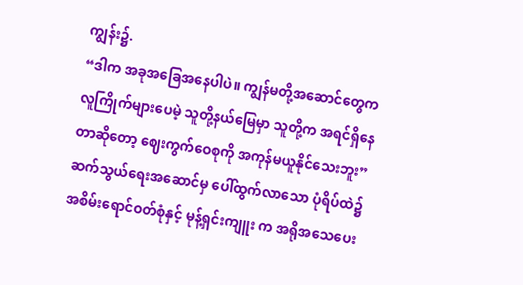ကျွန်း၌.
“ဒါက အခုအခြေအနေပါပဲ။ ကျွန်မတို့အဆောင်တွေက လူကြိုက်များပေမဲ့ သူတို့နယ်မြေမှာ သူတို့က အရင်ရှိနေတာဆိုတော့ ဈေးကွက်ဝေစုကို အကုန်မယူနိုင်သေးဘူး”
ဆက်သွယ်ရေးအဆောင်မှ ပေါ်ထွက်လာသော ပုံရိပ်ထဲ၌ အစိမ်းရောင်ဝတ်စုံနှင့် မုန့်ရှင်းကျူး က အရိုအသေပေး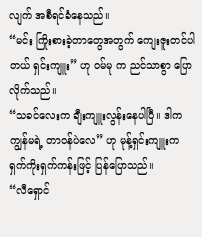လျက် အစီရင်ခံနေသည်။
“မင်း ကြိုးစားခဲ့တာတွေအတွက် ကျေးဇူးတင်ပါတယ် ရှင်းကျူး” ဟု ဝမ်မု က ညင်သာစွာ ပြောလိုက်သည်။
“သခင်လေးက ချီးကျူးလွန်းနေပါပြီ။ ဒါက ကျွန်မရဲ့ တာဝန်ပဲလေ” ဟု မုန့်ရှင်းကျူးက ရှက်ကိုးရှက်ကန်းဖြင့် ပြန်ပြောသည်။
“လီရှောင်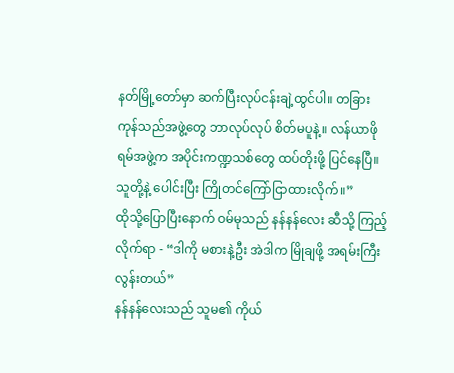နတ်မြို့တော်မှာ ဆက်ပြီးလုပ်ငန်းချဲ့ထွင်ပါ။ တခြားကုန်သည်အဖွဲ့တွေ ဘာလုပ်လုပ် စိတ်မပူနဲ့။ လန်ယာဖိုရမ်အဖွဲ့က အပိုင်းကဏ္ဍသစ်တွေ ထပ်တိုးဖို့ ပြင်နေပြီ။ သူတို့နဲ့ ပေါင်းပြီး ကြိုတင်ကြော်ငြာထားလိုက်။”
ထိုသို့ပြောပြီးနောက် ဝမ်မုသည် နန်နန်လေး ဆီသို့ ကြည့်လိုက်ရာ - “ဒါကို မစားနဲ့ဦး အဲဒါက မြိုချဖို့ အရမ်းကြီးလွန်းတယ်”
နန်နန်လေးသည် သူမ၏ ကိုယ်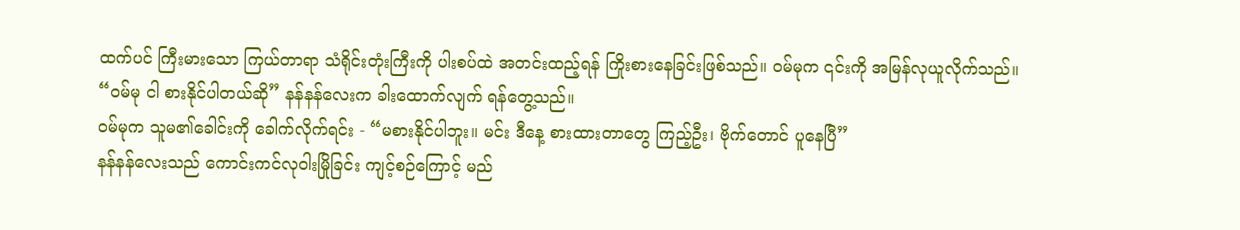ထက်ပင် ကြီးမားသော ကြယ်တာရာ သံရိုင်းတုံးကြီးကို ပါးစပ်ထဲ အတင်းထည့်ရန် ကြိုးစားနေခြင်းဖြစ်သည်။ ဝမ်မုက ၎င်းကို အမြန်လုယူလိုက်သည်။
“ဝမ်မု ငါ စားနိုင်ပါတယ်ဆို” နန်နန်လေးက ခါးထောက်လျက် ရန်တွေ့သည်။
ဝမ်မုက သူမ၏ခေါင်းကို ခေါက်လိုက်ရင်း - “မစားနိုင်ပါဘူး။ မင်း ဒီနေ့ စားထားတာတွေ ကြည့်ဦး၊ ဗိုက်တောင် ပူနေပြီ”
နန်နန်လေးသည် ကောင်းကင်လုဝါးမြိုခြင်း ကျင့်စဉ်ကြောင့် မည်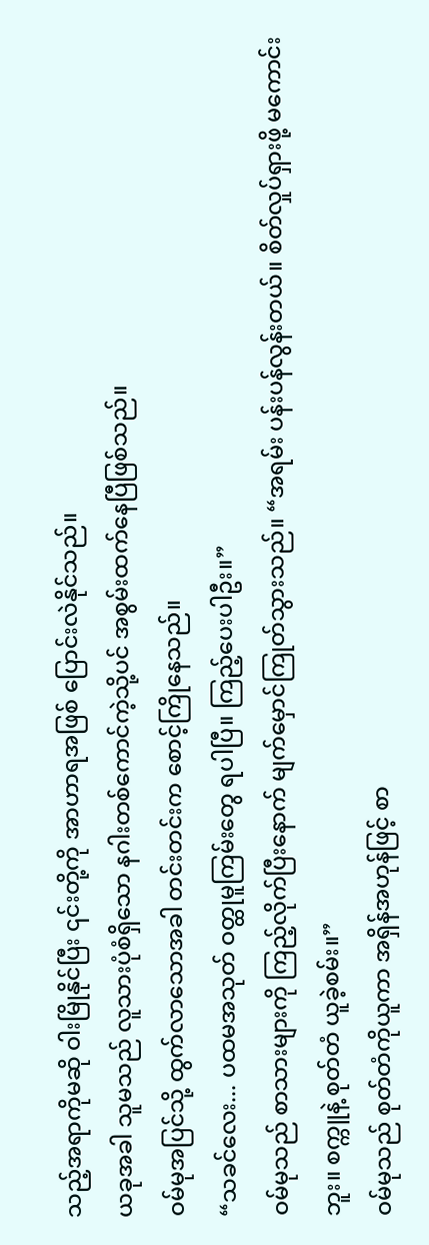သည့်အရာကိုမဆို ဝါးမြိုနိုင်ပြီး ၎င်းတို့ကို အာဟာရအဖြစ် ပြောင်းလဲနိုင်သည်။
ယခုအခါ သူမသည် လူသားပုံစံရှိသော နဂါးတစ်ကောင်ကဲ့သို့ပင် အစွမ်းထက်နေပြီဖြစ်သည်။
ဝမ်မုအပြင်သို့ ထွက်လာသောအခါ တင်းတင်းက စောင့်ကြိုနေသည်။
“သခင်လေး... ပထမအသုတ် ဝတ္ထုမူကြမ်းတွေ ရပါပြီ။ ကြည့်ပေးပါဦး။”
ဝမ်မုသည် စာသားများကို ကြည့်လိုက်ပြီးနောက် မျက်မှောင်ကြုတ်သွားသည်။ “အရမ်း ပန်းပန်လွန်းတယ်။ စိတ်လှုပ်ရှားဖို့ မကောင်းဘူး။ စက္ကူနဲ့ စုတ်တံ ယူခဲ့စမ်း။”
ဝမ်မုသည် စုတ်တံကိုယူကာ အရှိန်အဟုန်ဖြင့် စာ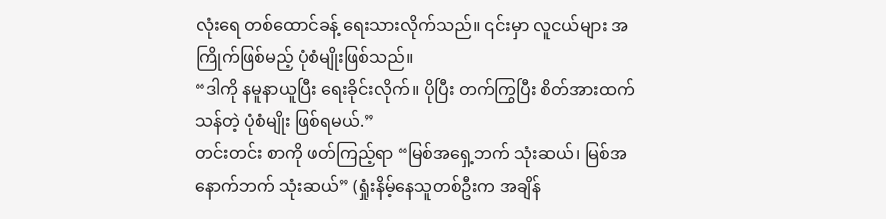လုံးရေ တစ်ထောင်ခန့် ရေးသားလိုက်သည်။ ၎င်းမှာ လူငယ်များ အကြိုက်ဖြစ်မည့် ပုံစံမျိုးဖြစ်သည်။
“ဒါကို နမူနာယူပြီး ရေးခိုင်းလိုက်။ ပိုပြီး တက်ကြွပြီး စိတ်အားထက်သန်တဲ့ ပုံစံမျိုး ဖြစ်ရမယ်.”
တင်းတင်း စာကို ဖတ်ကြည့်ရာ “မြစ်အရှေ့ဘက် သုံးဆယ်၊ မြစ်အနောက်ဘက် သုံးဆယ်” (ရှုံးနိမ့်နေသူတစ်ဦးက အချိန်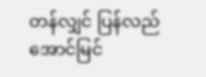တန်လျှင် ပြန်လည် အောင်မြင်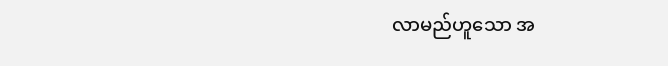လာမည်ဟူသော အ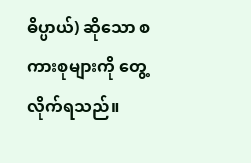ဓိပ္ပာယ်) ဆိုသော စကားစုများကို တွေ့လိုက်ရသည်။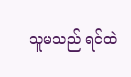သူမသည် ရင်ထဲ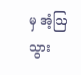မှ အံ့ဩသွား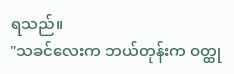ရသည်။
"သခင်လေးက ဘယ်တုန်းက ဝတ္ထု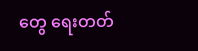တွေ ရေးတတ်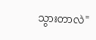သွားတာလဲ"